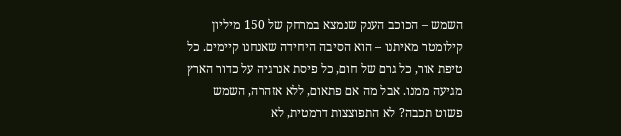השמש – הכוכב הענק שנמצא במרחק של 150 מיליון קילומטר מאיתנו – הוא הסיבה היחידה שאנחנו קיימים. כל טיפת אור, כל גרם של חום, כל פיסת אנרגיה על כדור הארץ מגיעה ממנו. אבל מה אם פתאום, ללא אזהרה, השמש פשוט תכבה? לא התפוצצות דרמטית, לא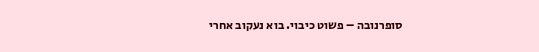סופרנובה – פשוט כיבוי. בוא נעקוב אחרי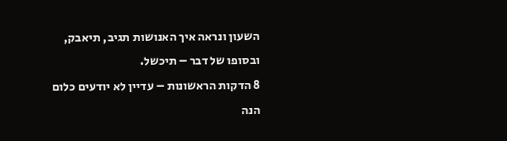השעון ונראה איך האנושות תגיב, תיאבק, ובסופו של דבר – תיכשל.
8 הדקות הראשונות – עדיין לא יודעים כלום
הנה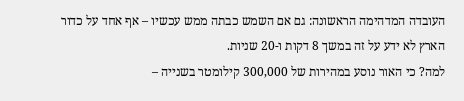העובדה המדהימה הראשונה: גם אם השמש כבתה ממש עכשיו – אף אחד על כדור הארץ לא ידע על זה במשך 8 דקות ו-20 שניות.
למה? כי האור נוסע במהירות של 300,000 קילומטר בשנייה –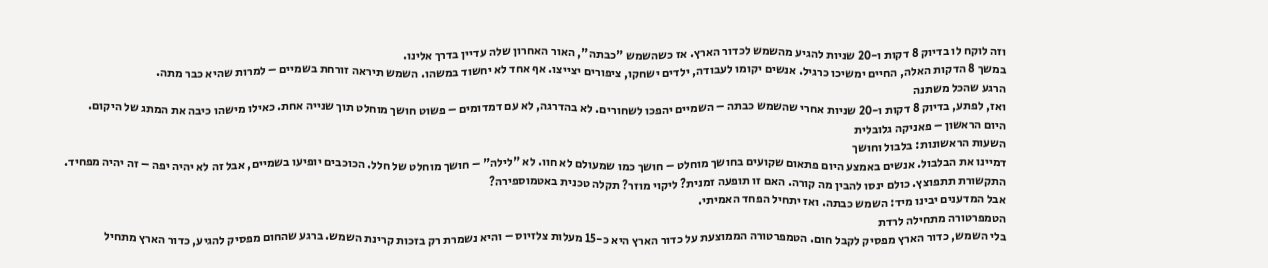וזה לוקח לו בדיוק 8 דקות ו-20 שניות להגיע מהשמש לכדור הארץ. אז כשהשמש "כבתה", האור האחרון שלה עדיין בדרך אלינו.
במשך 8 הדקות האלה, החיים ימשיכו כרגיל. אנשים יקומו לעבודה, ילדים ישחקו, ציפורים יצייצו. אף אחד לא יחשוד במשהו. השמש תיראה זורחת בשמיים – למרות שהיא כבר מתה.
הרגע שהכל משתנה
ואז, לפתע, בדיוק 8 דקות ו-20 שניות אחרי שהשמש כבתה – השמיים יהפכו לשחורים. לא בהדרגה, לא עם דמדומים – פשוט חושך מוחלט תוך שנייה אחת. כאילו מישהו כיבה את המתג של היקום.
היום הראשון – פאניקה גלובלית
השעות הראשונות: בלבול וחושך
דמיינו את הבלבול. אנשים באמצע היום פתאום שקועים בחושך מוחלט – חושך כמו שמעולם לא חוו. לא "לילה" – חושך מוחלט של חלל. הכוכבים יופיעו בשמיים, אבל זה לא יהיה יפה – זה יהיה מפחיד.
התקשורת תתפוצץ. כולם ינסו להבין מה קורה. האם זו תופעה זמנית? ליקוי מוזר? תקלה טכנית באטמוספירה?
אבל המדענים יבינו מיד: השמש כבתה. ואז יתחיל הפחד האמיתי.
הטמפרטורה מתחילה לרדת
בלי השמש, כדור הארץ מפסיק לקבל חום. הטמפרטורה הממוצעת על כדור הארץ היא כ-15 מעלות צלזיוס – והיא נשמרת רק בזכות קרינת השמש. ברגע שהחום מפסיק להגיע, כדור הארץ מתחיל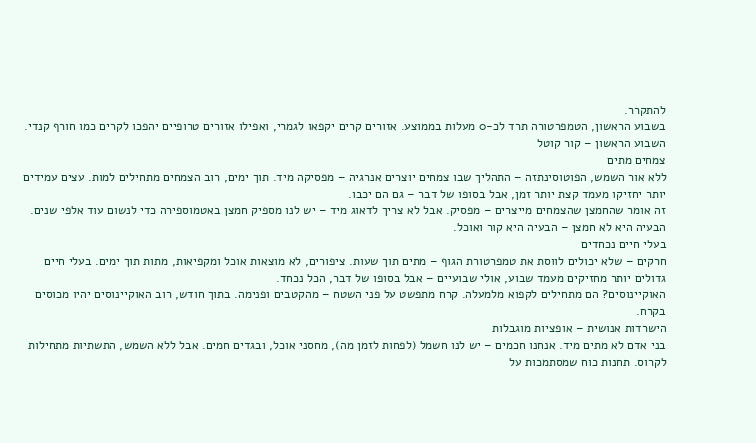להתקרר.
בשבוע הראשון, הטמפרטורה תרד לכ-0 מעלות בממוצע. אזורים קרים יקפאו לגמרי, ואפילו אזורים טרופיים יהפכו לקרים כמו חורף קנדי.
השבוע הראשון – קור קוטל
צמחים מתים
ללא אור השמש, הפוטוסינתזה – התהליך שבו צמחים יוצרים אנרגיה – מפסיקה מיד. תוך ימים, רוב הצמחים מתחילים למות. עצים עמידים יותר יחזיקו מעמד קצת יותר זמן, אבל בסופו של דבר – גם הם יכבו.
זה אומר שהחמצן שהצמחים מייצרים – מפסיק. אבל לא צריך לדאוג מיד – יש לנו מספיק חמצן באטמוספירה כדי לנשום עוד אלפי שנים. הבעיה היא לא חמצן – הבעיה היא קור ואוכל.
בעלי חיים נכחדים
חרקים – שלא יכולים לווסת את טמפרטורת הגוף – מתים תוך שעות. ציפורים, לא מוצאות אוכל ומקפיאות, מתות תוך ימים. בעלי חיים גדולים יותר מחזיקים מעמד שבוע, אולי שבועיים – אבל בסופו של דבר, הכל נכחד.
האוקיינוסים? הם מתחילים לקפוא מלמעלה. קרח מתפשט על פני השטח – מהקטבים ופנימה. בתוך חודש, רוב האוקיינוסים יהיו מכוסים בקרח.
הישרדות אנושית – אופציות מוגבלות
בני אדם לא מתים מיד. אנחנו חכמים – יש לנו חשמל (לפחות לזמן מה), מחסני אוכל, ובגדים חמים. אבל ללא השמש, התשתיות מתחילות לקרוס. תחנות כוח שמסתמכות על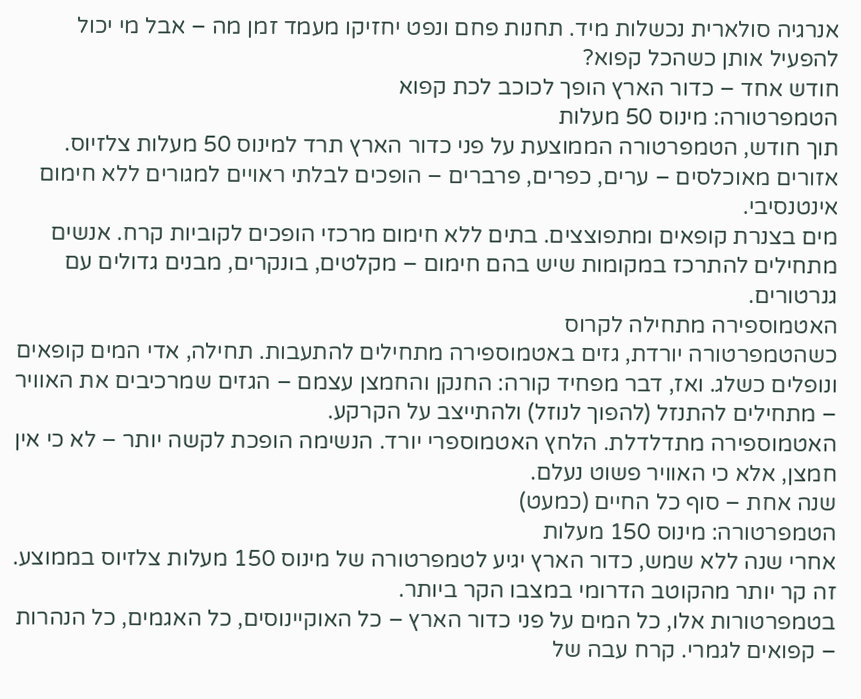אנרגיה סולארית נכשלות מיד. תחנות פחם ונפט יחזיקו מעמד זמן מה – אבל מי יכול להפעיל אותן כשהכל קפוא?
חודש אחד – כדור הארץ הופך לכוכב לכת קפוא
הטמפרטורה: מינוס 50 מעלות
תוך חודש, הטמפרטורה הממוצעת על פני כדור הארץ תרד למינוס 50 מעלות צלזיוס. אזורים מאוכלסים – ערים, כפרים, פרברים – הופכים לבלתי ראויים למגורים ללא חימום אינטנסיבי.
מים בצנרת קופאים ומתפוצצים. בתים ללא חימום מרכזי הופכים לקוביות קרח. אנשים מתחילים להתרכז במקומות שיש בהם חימום – מקלטים, בונקרים, מבנים גדולים עם גנרטורים.
האטמוספירה מתחילה לקרוס
כשהטמפרטורה יורדת, גזים באטמוספירה מתחילים להתעבות. תחילה, אדי המים קופאים ונופלים כשלג. ואז, דבר מפחיד קורה: החנקן והחמצן עצמם – הגזים שמרכיבים את האוויר – מתחילים להתנזל (להפוך לנוזל) ולהתייצב על הקרקע.
האטמוספירה מתדלדלת. הלחץ האטמוספרי יורד. הנשימה הופכת לקשה יותר – לא כי אין חמצן, אלא כי האוויר פשוט נעלם.
שנה אחת – סוף כל החיים (כמעט)
הטמפרטורה: מינוס 150 מעלות
אחרי שנה ללא שמש, כדור הארץ יגיע לטמפרטורה של מינוס 150 מעלות צלזיוס בממוצע. זה קר יותר מהקוטב הדרומי במצבו הקר ביותר.
בטמפרטורות אלו, כל המים על פני כדור הארץ – כל האוקיינוסים, כל האגמים, כל הנהרות – קפואים לגמרי. קרח עבה של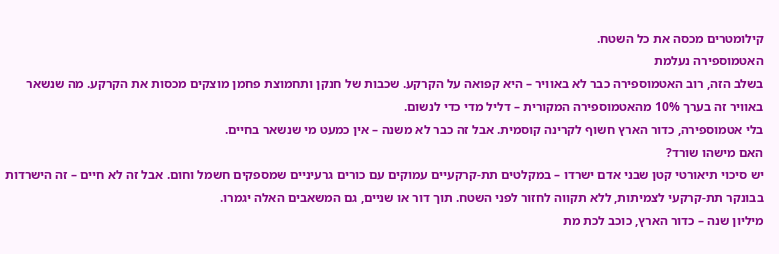קילומטרים מכסה את כל השטח.
האטמוספירה נעלמת
בשלב הזה, רוב האטמוספירה כבר לא באוויר – היא קפואה על הקרקע. שכבות של חנקן ותחמוצת פחמן מוצקים מכסות את הקרקע. מה שנשאר באוויר זה בערך 10% מהאטמוספירה המקורית – דליל מדי כדי לנשום.
בלי אטמוספירה, כדור הארץ חשוף לקרינה קוסמית. אבל זה כבר לא משנה – אין כמעט מי שנשאר בחיים.
האם מישהו שורד?
יש סיכוי תיאורטי קטן שבני אדם ישרדו – במקלטים תת-קרקעיים עמוקים עם כורים גרעיניים שמספקים חשמל וחום. אבל זה לא חיים – זה הישרדות בבונקר תת-קרקעי לצמיתות, ללא תקווה לחזור לפני השטח. תוך דור או שניים, גם המשאבים האלה יגמרו.
מיליון שנה – כדור הארץ, כוכב לכת מת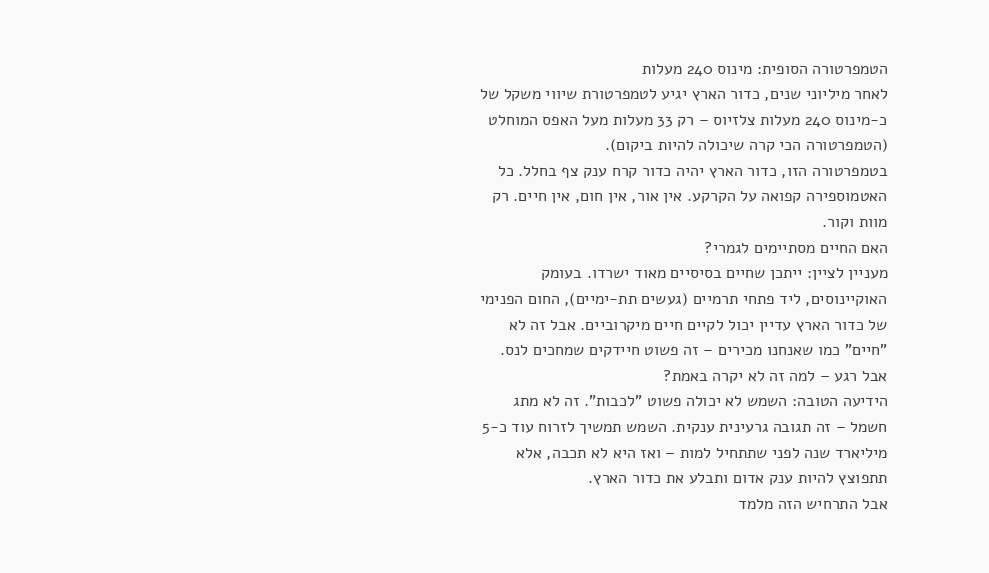הטמפרטורה הסופית: מינוס 240 מעלות
לאחר מיליוני שנים, כדור הארץ יגיע לטמפרטורת שיווי משקל של כ-מינוס 240 מעלות צלזיוס – רק 33 מעלות מעל האפס המוחלט (הטמפרטורה הכי קרה שיכולה להיות ביקום).
בטמפרטורה הזו, כדור הארץ יהיה כדור קרח ענק צף בחלל. כל האטמוספירה קפואה על הקרקע. אין אור, אין חום, אין חיים. רק מוות וקור.
האם החיים מסתיימים לגמרי?
מעניין לציין: ייתכן שחיים בסיסיים מאוד ישרדו. בעומק האוקיינוסים, ליד פתחי תרמיים (געשים תת-ימיים), החום הפנימי של כדור הארץ עדיין יכול לקיים חיים מיקרוביים. אבל זה לא "חיים" כמו שאנחנו מכירים – זה פשוט חיידקים שמחכים לנס.
אבל רגע – למה זה לא יקרה באמת?
הידיעה הטובה: השמש לא יכולה פשוט "לכבות". זה לא מתג חשמל – זה תגובה גרעינית ענקית. השמש תמשיך לזרוח עוד כ-5 מיליארד שנה לפני שתתחיל למות – ואז היא לא תכבה, אלא תתפוצץ להיות ענק אדום ותבלע את כדור הארץ.
אבל התרחיש הזה מלמד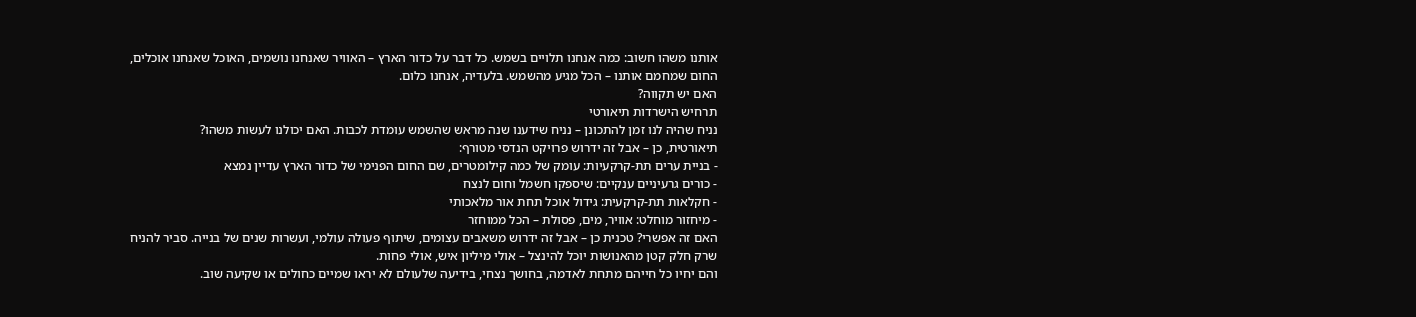אותנו משהו חשוב: כמה אנחנו תלויים בשמש. כל דבר על כדור הארץ – האוויר שאנחנו נושמים, האוכל שאנחנו אוכלים, החום שמחמם אותנו – הכל מגיע מהשמש. בלעדיה, אנחנו כלום.
האם יש תקווה?
תרחיש הישרדות תיאורטי
נניח שהיה לנו זמן להתכונן – נניח שידענו שנה מראש שהשמש עומדת לכבות. האם יכולנו לעשות משהו?
תיאורטית, כן – אבל זה ידרוש פרויקט הנדסי מטורף:
- בניית ערים תת-קרקעיות: עומק של כמה קילומטרים, שם החום הפנימי של כדור הארץ עדיין נמצא
- כורים גרעיניים ענקיים: שיספקו חשמל וחום לנצח
- חקלאות תת-קרקעית: גידול אוכל תחת אור מלאכותי
- מיחזור מוחלט: אוויר, מים, פסולת – הכל ממוחזר
האם זה אפשרי? טכנית כן – אבל זה ידרוש משאבים עצומים, שיתוף פעולה עולמי, ועשרות שנים של בנייה. סביר להניח שרק חלק קטן מהאנושות יוכל להינצל – אולי מיליון איש, אולי פחות.
והם יחיו כל חייהם מתחת לאדמה, בחושך נצחי, בידיעה שלעולם לא יראו שמיים כחולים או שקיעה שוב.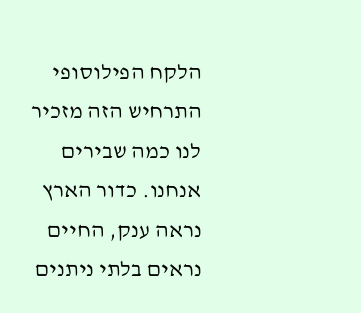הלקח הפילוסופי
התרחיש הזה מזכיר לנו כמה שבירים אנחנו. כדור הארץ נראה ענק, החיים נראים בלתי ניתנים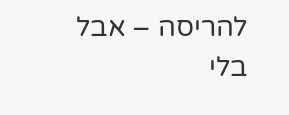להריסה – אבל בלי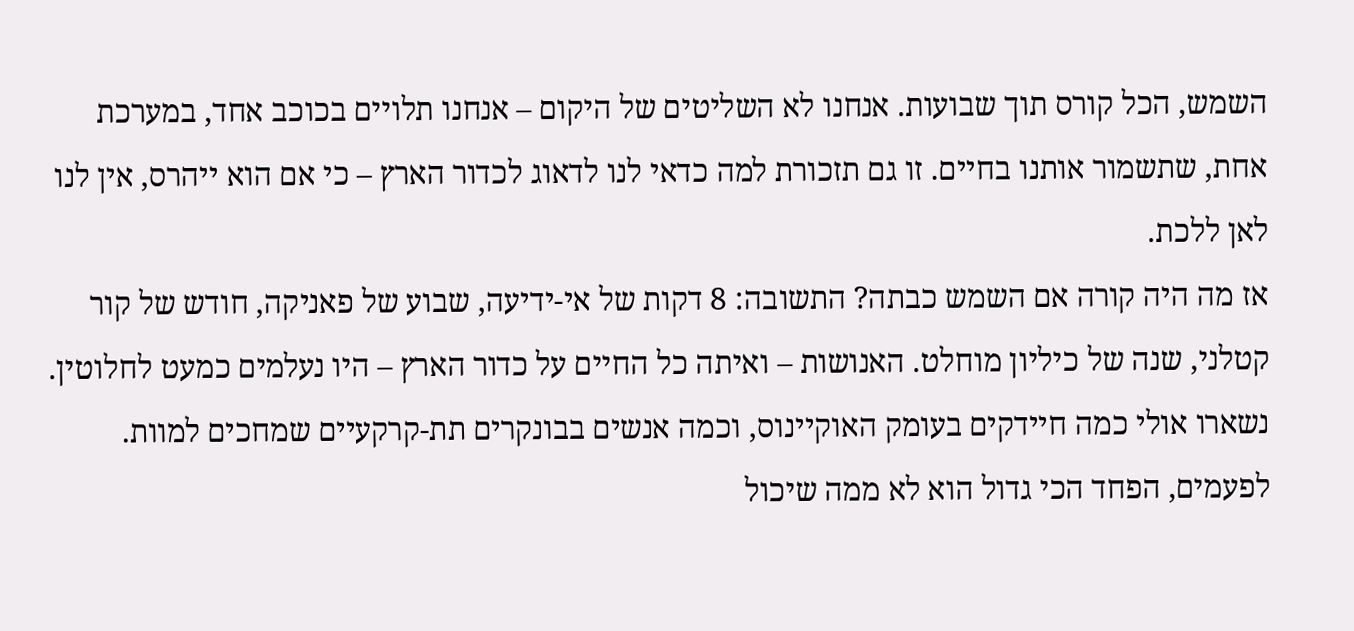השמש, הכל קורס תוך שבועות. אנחנו לא השליטים של היקום – אנחנו תלויים בכוכב אחד, במערכת אחת, שתשמור אותנו בחיים. זו גם תזכורת למה כדאי לנו לדאוג לכדור הארץ – כי אם הוא ייהרס, אין לנו לאן ללכת.
אז מה היה קורה אם השמש כבתה? התשובה: 8 דקות של אי-ידיעה, שבוע של פאניקה, חודש של קור קטלני, שנה של כיליון מוחלט. האנושות – ואיתה כל החיים על כדור הארץ – היו נעלמים כמעט לחלוטין. נשארו אולי כמה חיידקים בעומק האוקיינוס, וכמה אנשים בבונקרים תת-קרקעיים שמחכים למוות. לפעמים, הפחד הכי גדול הוא לא ממה שיכול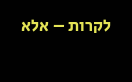לקרות – אלא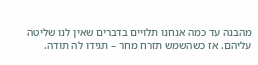מהבנה עד כמה אנחנו תלויים בדברים שאין לנו שליטה עליהם. אז כשהשמש תזרח מחר – תגידו לה תודה.